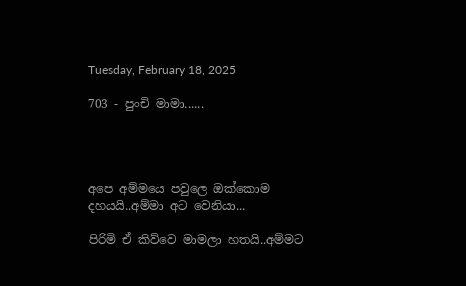Tuesday, February 18, 2025

703 - පුංචි මාමා......




අපෙ අම්මයෙ පවුලෙ ඔක්කොම දහයයි..අම්මා අට වෙනියා...

පිරිමි ඒ කිව්වෙ මාමලා හතයි..අම්මට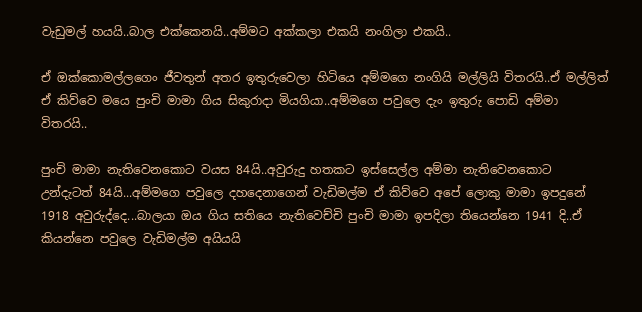වැඩුමල් හයයි..බාල එක්කෙනයි..අම්මට අක්කලා එකයි නංගිලා එකයි..

ඒ ඔක්කොමල්ලගෙං ජීවතුන් අතර ඉතුරුවෙලා හිටියෙ අම්මගෙ නංගියි මල්ලියි විතරයි..ඒ මල්ලිත් ඒ කිව්වෙ මයෙ පුංචි මාමා ගිය සිකුරාදා මියගියා..අම්මගෙ පවුලෙ දැං ඉතුරු පොඩි අම්මා විතරයි..

පුංචි මාමා නැතිවෙනකොට වයස 84යි..අවුරුදු හතකට ඉස්සෙල්ල අම්මා නැතිවෙනකොට උන්දැටත් 84යි...අම්මගෙ පවුලෙ දහදෙනාගෙන් වැඩිමල්ම ඒ කිව්වෙ අපේ ලොකු මාමා ඉපදුනේ 1918 අවුරුද්දෙ...බාලයා ඔය ගිය සතියෙ නැතිවෙච්චි පුංචි මාමා ඉපදිලා තියෙන්නෙ 1941 දි..ඒ කියන්නෙ පවුලෙ වැඩිමල්ම අයියයි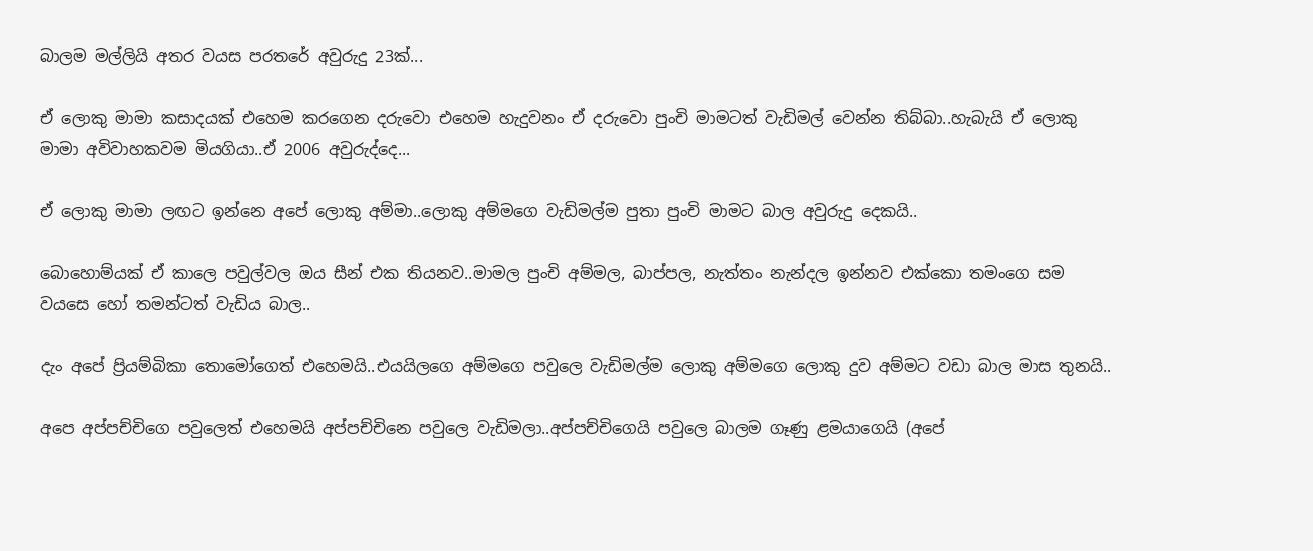බාලම මල්ලියි අතර වයස පරතරේ අවුරුදු 23ක්...

ඒ ලොකු මාමා කසාදයක් එහෙම කරගෙන දරුවො එහෙම හැදුවනං ඒ දරුවො පුංචි මාමටත් වැඩිමල් වෙන්න තිබ්බා..හැබැයි ඒ ලොකු මාමා අවිවාහකවම මියගියා..ඒ 2006 අවුරුද්දෙ...

ඒ ලොකු මාමා ලඟට ඉන්නෙ අපේ ලොකු අම්මා..ලොකු අම්මගෙ වැඩිමල්ම පුතා පුංචි මාමට බාල අවුරුදු දෙකයි..

බොහොම්යක් ඒ කාලෙ පවුල්වල ඔය සීන් එක තියනව..මාමල පුංචි අම්මල, බාප්පල, නැත්තං නැන්දල ඉන්නව එක්කො තමංගෙ සම වයසෙ හෝ තමන්ටත් වැඩිය බාල..

දැං අපේ ප්‍රියම්බිකා තොමෝගෙත් එහෙමයි..එයයිලගෙ අම්මගෙ පවුලෙ වැඩිමල්ම ලොකු අම්මගෙ ලොකු දුව අම්මට වඩා බාල මාස තුනයි..

අපෙ අප්පච්චිගෙ පවුලෙත් එහෙමයි අප්පච්චිනෙ පවුලෙ වැඩිමලා..අප්පච්චිගෙයි පවුලෙ බාලම ගෑණු ළමයාගෙයි (අපේ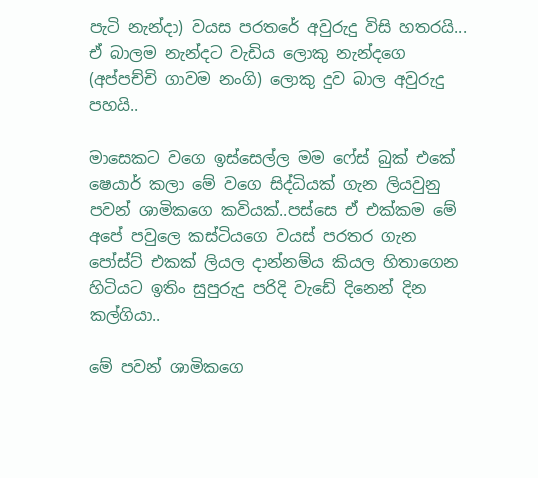පැටි නැන්දා) වයස පරතරේ අවුරුදු විසි හතරයි... ඒ බාලම නැන්දට වැඩිය ලොකු නැන්දගෙ (අප්පච්චි ගාවම නංගි) ලොකු දුව බාල අවුරුදු පහයි..

මාසෙකට වගෙ ඉස්සෙල්ල මම ෆේස් බුක් එකේ ෂෙයාර් කලා මේ වගෙ සිද්ධියක් ගැන ලියවුනු පවන් ශාමිකගෙ කවියක්..පස්සෙ ඒ එක්කම මේ අපේ පවුලෙ කස්ටියගෙ වයස් පරතර ගැන පෝස්ට් එකක් ලියල දාන්නම්ය කියල හිතාගෙන හිටියට ඉතිං සුපුරුදු පරිදි වැඩේ දිනෙන් දින කල්ගියා..

මේ පවන් ශාමිකගෙ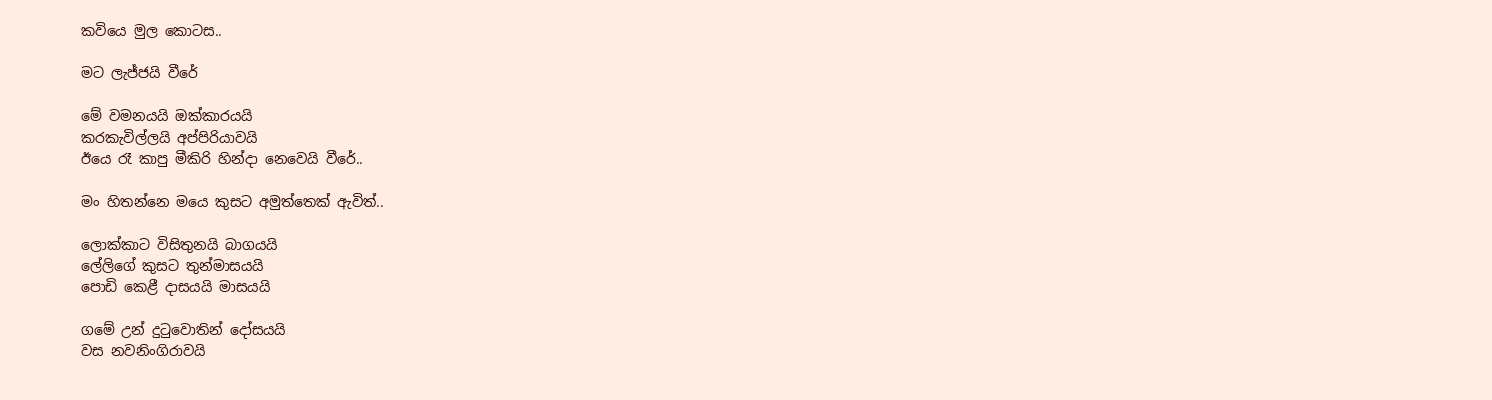කවියෙ මුල කොටස..

මට ලැජ්ජයි වීරේ

මේ වමනයයි ඔක්කාරයයි
කරකැවිල්ලයි අප්පිරියාවයි
ඊයෙ රෑ කාපු මීකිරි හින්දා නෙවෙයි වීරේ..

මං හිතන්නෙ මයෙ කුසට අමුත්තෙක් ඇවිත්..

ලොක්කාට විසිතුනයි බාගයයි
ලේලිගේ කුසට තුන්මාසයයි
පොඩි කෙළී දාසයයි මාසයයි

ගමේ උන් දුටුවොතින් දෝසයයි
වස නවනිංගිරාවයි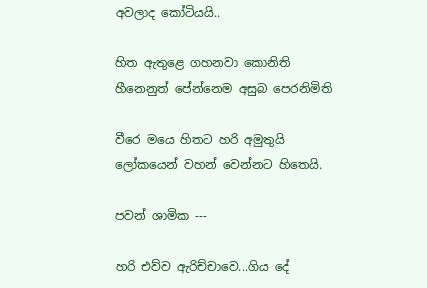අවලාද කෝටියයි..

හිත ඇතුළෙ ගහනවා කොනිති
හීනෙනුත් පේන්නෙම අසුබ පෙරනිමිති

වීරෙ මයෙ හිතට හරි අමුතුයි
ලෝකයෙන් වහන් වෙන්නට හිතෙයි.

පවන් ශාමික ---

හරි එව්ව ඇරිච්චාවෙ...ගිය දේ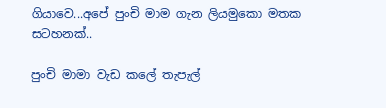ගියාවෙ...අපේ පුංචි මාම ගැන ලියමුකො මතක සටහනක්..

පුංචි මාමා වැඩ කලේ තැපැල්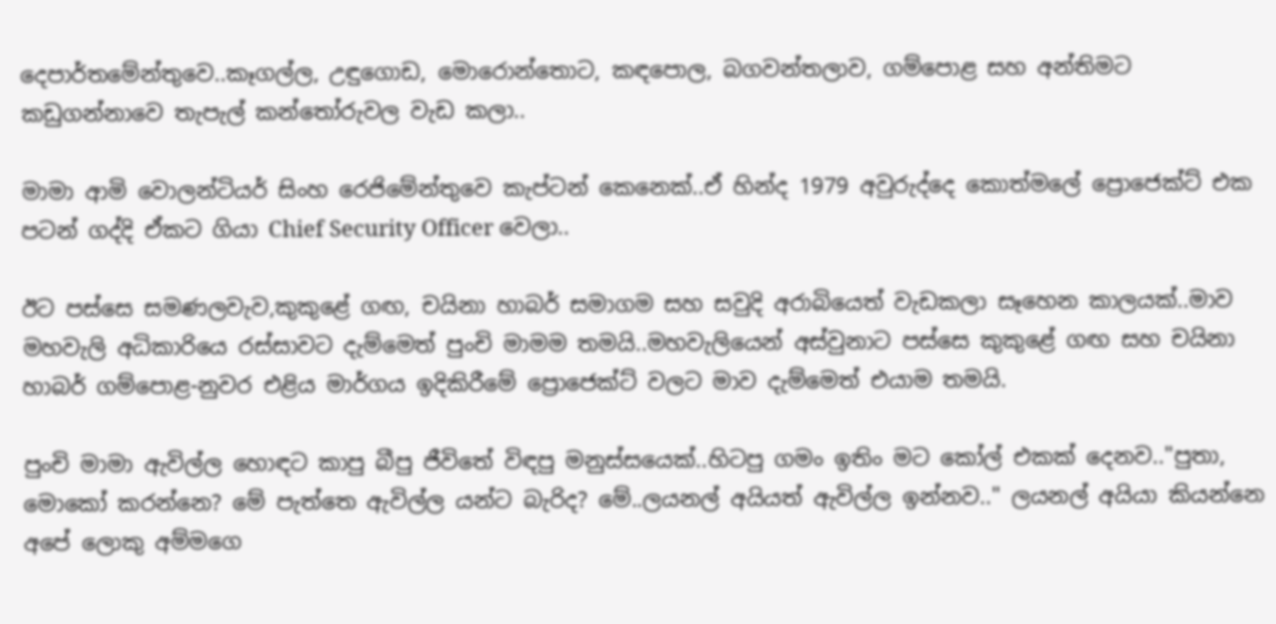දෙපාර්තමේන්තුවෙ..කෑගල්ල, උඳුගොඩ, මොරොන්තොට, කඳපොල, බගවන්තලාව, ගම්පොළ සහ අන්තිමට කඩුගන්නාවෙ තැපැල් කන්තෝරුවල වැඩ කලා..

මාමා ආමි වොලන්ටියර් සිංහ රෙජිමේන්තුවෙ කැප්ටන් කෙනෙක්..ඒ හින්ද 1979 අවුරුද්දෙ කොත්මලේ ප්‍රොජෙක්ට් එක පටන් ගද්දි ඒකට ගියා Chief Security Officer වෙලා..

ඊට පස්සෙ සමණලවැව,කුකුළේ ගඟ, චයිනා හාබර් සමාගම සහ සවුදි අරාබියෙත් වැඩකලා සෑහෙන කාලයක්..මාව මහවැලි අධිකාරියෙ රස්සාවට දැම්මෙත් පුංචි මාමම තමයි..මහවැලියෙන් අස්වුනාට පස්සෙ කුකුළේ ගඟ සහ චයිනා හාබර් ගම්පොළ-නුවර එළිය මාර්ගය ඉදිකිරීමේ ප්‍රොජෙක්ට් වලට මාව දැම්මෙත් එයාම තමයි.

පුංචි මාමා ඇවිල්ල හොඳට කාපු බීපු ජීවිතේ විඳපු මනුස්සයෙක්..හිටපු ගමං ඉතිං මට කෝල් එකක් දෙනව.."පුතා, මොකෝ කරන්නෙ? මේ පැත්තෙ ඇවිල්ල යන්ට බැරිද? මේ..ලයනල් අයියත් ඇවිල්ල ඉන්නව.." ලයනල් අයියා කියන්නෙ අපේ ලොකු අම්මගෙ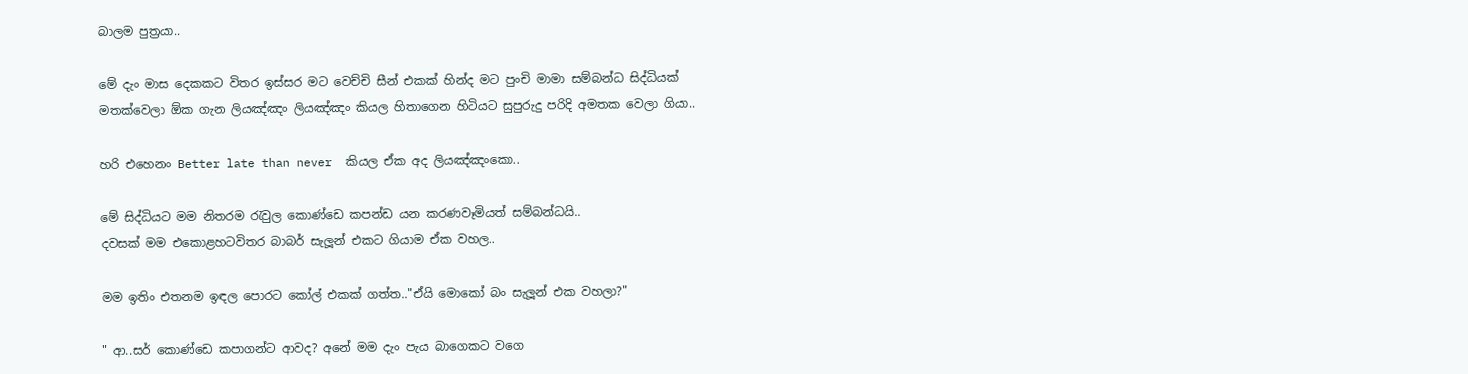බාලම පුත්‍රයා..

මේ දැං මාස දෙකකට විතර ඉස්සර මට වෙච්චි සීන් එකක් හින්ද මට පුංචි මාමා සම්බන්ධ සිද්ධියක් මතක්වෙලා ඕක ගැන ලියඤ්ඤං ලියඤ්ඤං කියල හිතාගෙන හිටියට සුපුරුදු පරිදි අමතක වෙලා ගියා..

හරි එහෙනං Better late than never  කියල ඒක අද ලියඤ්ඤංකො..

මේ සිද්ධියට මම නිතරම රැවුල කොණ්ඩෙ කපන්ඩ යන කරණවෑමියත් සම්බන්ධයි..
දවසක් මම එකොළහටවිතර බාබර් සැලූන් එකට ගියාම ඒක වහල..

මම ඉතිං එතනම ඉඳල පොරට කෝල් එකක් ගත්ත.."ඒයි මොකෝ බං සැලූන් එක වහලා?"

" ආ..සර් කොණ්ඩෙ කපාගන්ට ආවද? අනේ මම දැං පැය බාගෙකට වගෙ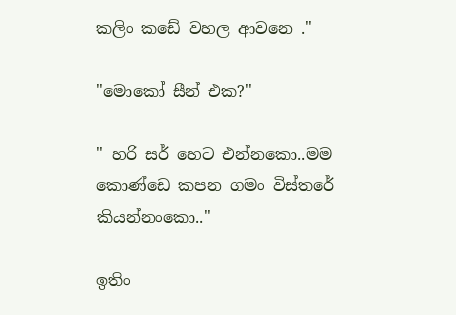කලිං කඩේ වහල ආවනෙ ."

"මොකෝ සීන් එක?"

" හරි සර් හෙට එන්නකො..මම කොණ්ඩෙ කපන ගමං විස්තරේ කියන්නංකො.."

ඉතිං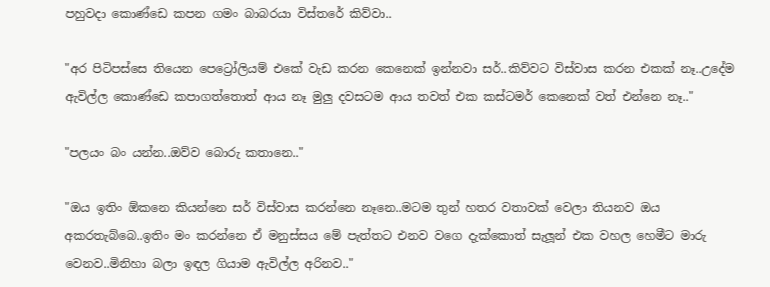පහුවදා කොණ්ඩෙ කපන ගමං බාබරයා විස්තරේ කිව්වා..

"අර පිටිපස්සෙ තියෙන පෙට්‍රෝලියම් එකේ වැඩ කරන කෙනෙක් ඉන්නවා සර්..කිව්වට විස්වාස කරන එකක් නෑ..උදේම ඇවිල්ල කොණ්ඩෙ කපාගත්තොත් ආය නෑ මුලු දවසටම ආය තවත් එක කස්ටමර් කෙනෙක් වත් එන්නෙ නෑ.."

"පලයං බං යන්න..ඔව්ව බොරු කතානෙ.."

"ඔය ඉතිං ඕකනෙ කියන්නෙ සර් විස්වාස කරන්නෙ නෑනෙ..මටම තුන් හතර වතාවක් වෙලා තියනව ඔය අකරතැබ්බෙ..ඉතිං මං කරන්නෙ ඒ මනුස්සය මේ පැත්තට එනව වගෙ දැක්කොත් සැලූන් එක වහල හෙමීට මාරු වෙනව..මිනිහා බලා ඉඳල ගියාම ඇවිල්ල අරිනව.."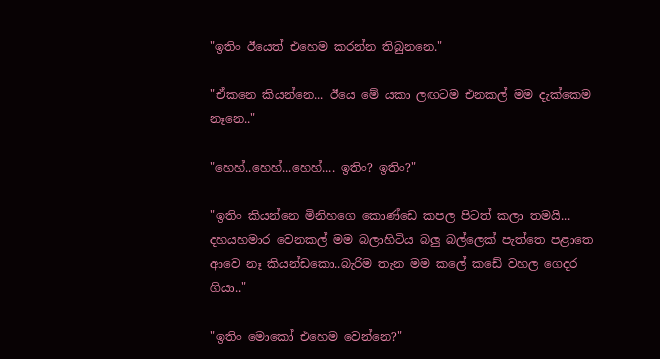"ඉතිං ඊයෙත් එහෙම කරන්න තිබුනනෙ."

"ඒකනෙ කියන්නෙ... ඊයෙ මේ යකා ලඟටම එනකල් මම දැක්කෙම නෑනෙ.."

"හෙහ්..හෙහ්...හෙහ්.... ඉතිං? ඉතිං?"

"ඉතිං කියන්නෙ මිනිහගෙ කොණ්ඩෙ කපල පිටත් කලා තමයි... දහයහමාර වෙනකල් මම බලාහිටිය බලු බල්ලෙක් පැත්තෙ පළාතෙ ආවෙ නෑ කියන්ඩකො..බැරිම තැන මම කලේ කඩේ වහල ගෙදර ගියා.."

"ඉතිං මොකෝ එහෙම වෙන්නෙ?"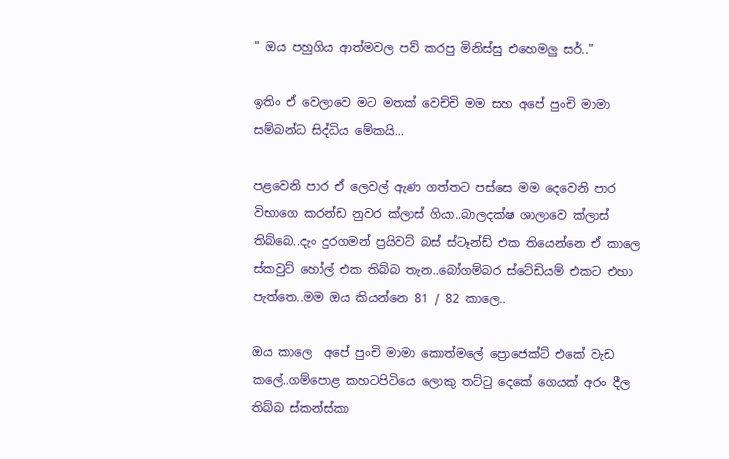" ඔය පහුගිය ආත්මවල පව් කරපු මිනිස්සු එහෙමලු සර්.."

ඉතිං ඒ වෙලාවෙ මට මතක් වෙච්චි මම සහ අපේ පුංචි මාමා සම්බන්ධ සිද්ධිය මේකයි...

පළවෙනි පාර ඒ ලෙවල් ඇණ ගත්තට පස්සෙ මම දෙවෙනි පාර විභාගෙ කරන්ඩ නුවර ක්ලාස් ගියා..බාලදක්ෂ ශාලාවෙ ක්ලාස් තිබ්බෙ..දැං දුරගමන් ප්‍රයිවට් බස් ස්ටෑන්ඩ් එක තියෙන්නෙ ඒ කාලෙ ස්කවුට් හෝල් එක තිබ්බ තැන..බෝගම්බර ස්ටේඩියම් එකට එහා පැත්තෙ..මම ඔය කියන්නෙ 81 / 82 කාලෙ..

ඔය කාලෙ  අපේ පුංචි මාමා කොත්මලේ ප්‍රොජෙක්ට් එකේ වැඩ කලේ..ගම්පොළ කහටපිටියෙ ලොකු තට්ටු දෙකේ ගෙයක් අරං දීල තිබ්බ ස්කන්ස්කා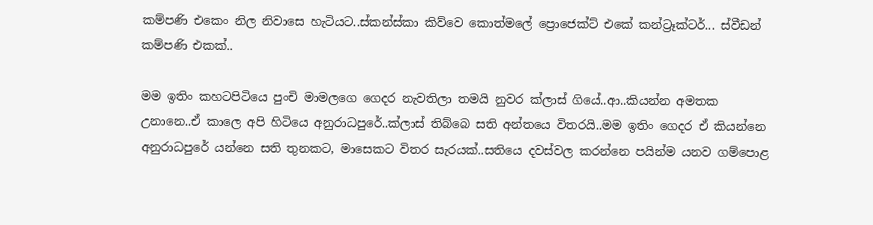කම්පණි එකෙං නිල නිවාසෙ හැටියට..ස්කන්ස්කා කිව්වෙ කොත්මලේ ප්‍රොජෙක්ට් එකේ කන්ට්‍රෑක්ටර්... ස්වීඩන් කම්පණි එකක්..

මම ඉතිං කහටපිටියෙ පුංචි මාමලගෙ ගෙදර නැවතිලා තමයි නුවර ක්ලාස් ගියේ..ආ..කියන්න අමතක උනානෙ..ඒ කාලෙ අපි හිටියෙ අනුරාධපුරේ..ක්ලාස් තිබ්බෙ සති අන්තයෙ විතරයි..මම ඉතිං ගෙදර ඒ කියන්නෙ අනුරාධපුරේ යන්නෙ සති තුනකට, මාසෙකට විතර සැරයක්..සතියෙ දවස්වල කරන්නෙ පයින්ම යනව ගම්පොළ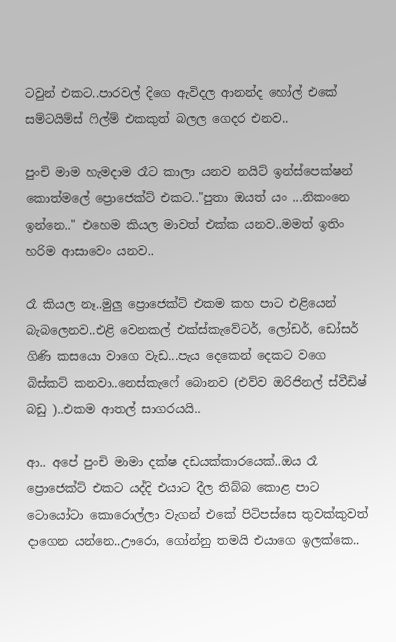ටවුන් එකට..පාරවල් දිගෙ ඇවිදල ආනන්ද හෝල් එකේ සම්ටයිම්ස් ෆිල්ම් එකකුත් බලල ගෙදර එනව..

පුංචි මාම හැමදාම රෑට කාලා යනව නයිට් ඉන්ස්පෙක්ෂන් කොත්මලේ ප්‍රොජෙක්ට් එකට.."පුතා ඔයත් යං ...නිකංනෙ ඉන්නෙ.." එහෙම කියල මාවත් එක්ක යනව..මමත් ඉතිං හරිම ආසාවෙං යනව..

රෑ කියල නෑ..මුලු ප්‍රොජෙක්ට් එකම කහ පාට එළියෙන් බැබලෙනව..එළි වෙනකල් එක්ස්කැවේටර්, ලෝඩර්, ඩෝසර් ගිණි කසයො වාගෙ වැඩ...පැය දෙකෙන් දෙකට වගෙ බිස්කට් කනවා..නෙස්කැෆේ බොනව (එව්ව ඔරිජිනල් ස්වීඩිෂ් බඩු )..එකම ආතල් සාගරයයි..

ආ.. අපේ පුංචි මාමා දක්ෂ දඩයක්කාරයෙක්..ඔය රෑ ප්‍රොජෙක්ට් එකට යද්දි එයාට දීල තිබ්බ කොළ පාට ටොයෝටා කොරොල්ලා වැගන් එකේ පිටිපස්සෙ තුවක්කුවත් දාගෙන යන්නෙ..ඌරො, ගෝන්නු තමයි එයාගෙ ඉලක්කෙ..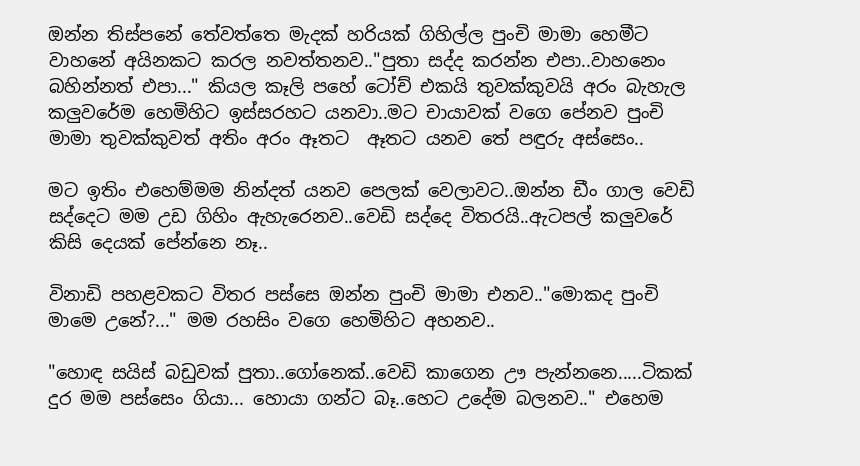ඔන්න තිස්පනේ තේවත්තෙ මැදක් හරියක් ගිහිල්ල පුංචි මාමා හෙමීට වාහනේ අයිනකට කරල නවත්තනව.."පුතා සද්ද කරන්න එපා..වාහනෙං බහින්නත් එපා..." කියල කෑලි පහේ ටෝච් එකයි තුවක්කුවයි අරං බැහැල කලුවරේම හෙමිහිට ඉස්සරහට යනවා..මට චායාවක් වගෙ පේනව පුංචි මාමා තුවක්කුවත් අතිං අරං ඈතට  ඈතට යනව තේ පඳුරු අස්සෙං..

මට ඉතිං එහෙම්මම නින්දත් යනව පෙලක් වෙලාවට..ඔන්න ඩීං ගාල වෙඩි සද්දෙට මම උඩ ගිහිං ඇහැරෙනව..වෙඩි සද්දෙ විතරයි..ඇටපල් කලුවරේ කිසි දෙයක් පේන්නෙ නෑ..

විනාඩි පහළවකට විතර පස්සෙ ඔන්න පුංචි මාමා එනව.."මොකද පුංචි මාමෙ උනේ?..." මම රහසිං වගෙ හෙමිහිට අහනව..

"හොඳ සයිස් බඩුවක් පුතා..ගෝනෙක්..වෙඩි කාගෙන ඌ පැන්නනෙ.....ටිකක් දුර මම පස්සෙං ගියා... හොයා ගන්ට බෑ..හෙට උදේම බලනව.." එහෙම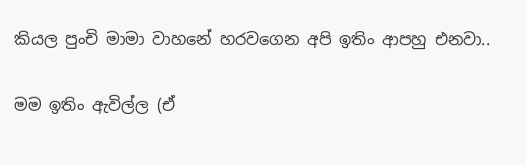කියල පුංචි මාමා වාහනේ හරවගෙන අපි ඉතිං ආපහු එනවා..

මම ඉතිං ඇවිල්ල (ඒ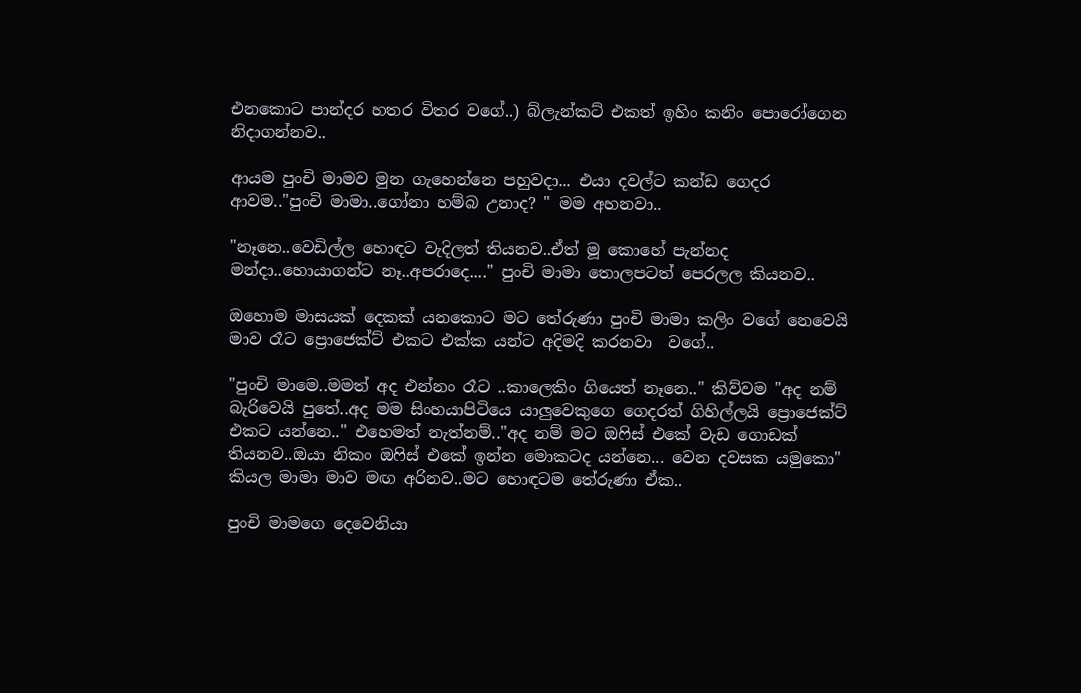එනකොට පාන්දර හතර විතර වගේ..) බ්ලැන්කට් එකත් ඉහිං කනිං පොරෝගෙන  නිදාගන්නව..

ආයම පුංචි මාමව මුන ගැහෙන්නෙ පහුවදා... එයා දවල්ට කන්ඩ ගෙදර ආවම.."පුංචි මාමා..ගෝනා හම්බ උනාද? " මම අහනවා..

"නෑනෙ..වෙඩිල්ල හොඳට වැදිලත් තියනව..ඒත් මූ කොහේ පැන්නද මන්දා..හොයාගන්ට නෑ..අපරාදෙ...." පුංචි මාමා තොලපටත් පෙරලල කියනව..

ඔහොම මාසයක් දෙකක් යනකොට මට තේරුණා පුංචි මාමා කලිං වගේ නෙවෙයි මාව රෑට ප්‍රොජෙක්ට් එකට එක්ක යන්ට අදිමදි කරනවා  වගේ..

"පුංචි මාමෙ..මමත් අද එන්නං රෑට ..කාලෙකිං ගියෙත් නෑනෙ.." කිව්වම "අද නම් බැරිවෙයි පුතේ..අද මම සිංහයාපිටියෙ යාලුවෙකුගෙ ගෙදරත් ගිහිල්ලයි ප්‍රොජෙක්ට් එකට යන්නෙ.." එහෙමත් නැත්නම්.."අද නම් මට ඔෆිස් එකේ වැඩ ගොඩක් තියනව..ඔයා නිකං ඔෆිස් එකේ ඉන්න මොකටද යන්නෙ... වෙන දවසක යමුකො" කියල මාමා මාව මඟ අරිනව..මට හොඳටම තේරුණා ඒක..

පුංචි මාමගෙ දෙවෙනියා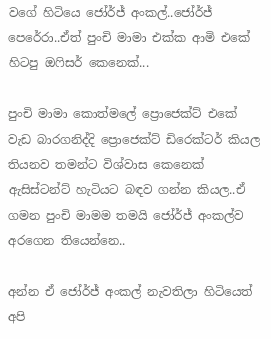වගේ හිටියෙ ජෝර්ජ් අංකල්..ජෝර්ජ් පෙරේරා..ඒත් පුංචි මාමා එක්ක ආමි එකේ හිටපු ඔෆිසර් කෙනෙක්...

පුංචි මාමා කොත්මලේ ප්‍රොජෙක්ට් එකේ වැඩ බාරගනිද්දි ප්‍රොජෙක්ට් ඩිරෙක්ටර් කියල තියනව තමන්ට විශ්වාස කෙනෙක් ඇසිස්ටන්ට් හැටියට බඳව ගන්න කියල..ඒ ගමන පුංචි මාමම තමයි ජෝර්ජ් අංකල්ව අරගෙන තියෙන්නෙ..

අන්න ඒ ජෝර්ජ් අංකල් නැවතිලා හිටියෙත් අපි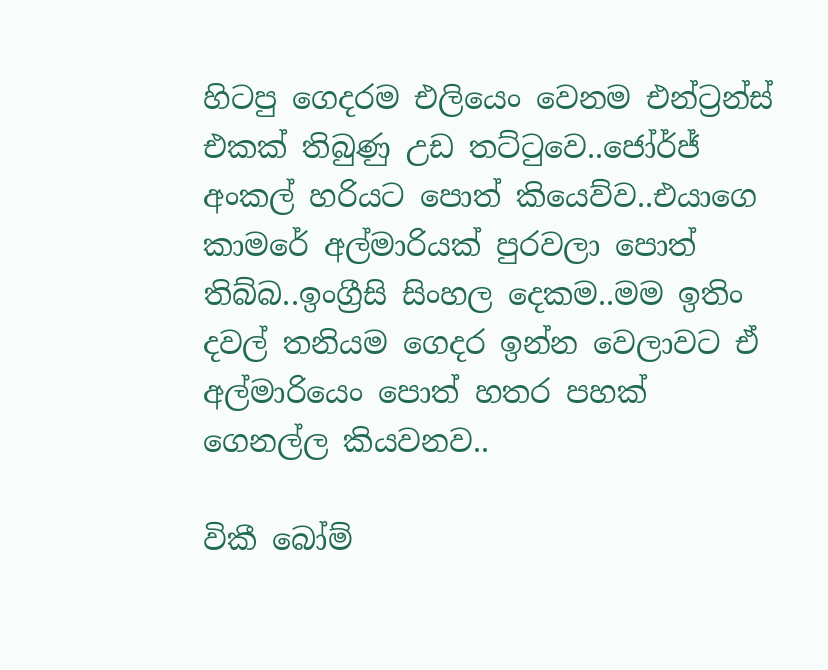හිටපු ගෙදරම එලියෙං වෙනම එන්ට්‍රන්ස් එකක් තිබුණු උඩ තට්ටුවෙ..ජෝර්ජ් අංකල් හරියට පොත් කියෙව්ව..එයාගෙ කාමරේ අල්මාරියක් පුරවලා පොත් තිබ්බ..ඉංග්‍රීසි සිංහල දෙකම..මම ඉතිං දවල් තනියම ගෙදර ඉන්න වෙලාවට ඒ අල්මාරියෙං පොත් හතර පහක් ගෙනල්ල කියවනව..

විකී බෝම්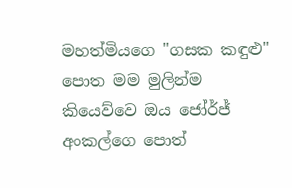මහත්මියගෙ "ගසක කඳුළු" පොත මම මුලින්ම කියෙව්වෙ ඔය ජෝර්ජ් අංකල්ගෙ පොත්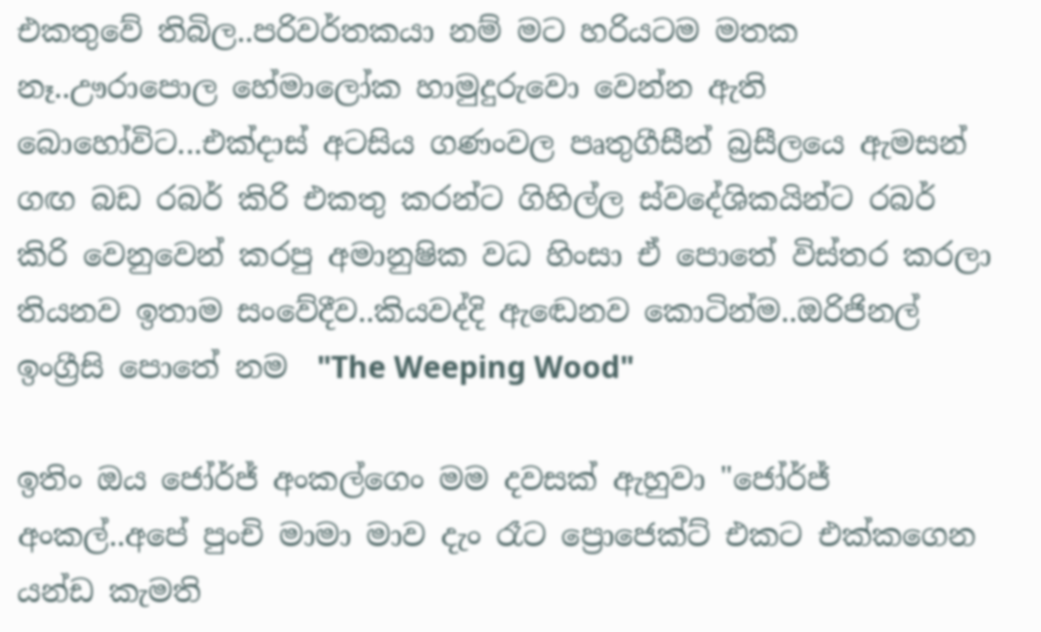එකතුවේ තිබිල..පරිවර්තකයා නම් මට හරියටම මතක නෑ..ඌරාපොල හේමාලෝක හාමුදුරුවො වෙන්න ඇති බොහෝවිට...එක්දාස් අටසිය ගණංවල පෘතුගීසීන් බ්‍රසීලයෙ ඇමසන් ගඟ බඩ රබර් කිරි එකතු කරන්ට ගිහිල්ල ස්වදේශිකයින්ට රබර් කිරි වෙනුවෙන් කරපු අමානුෂික වධ හිංසා ඒ පොතේ විස්තර කරලා තියනව ඉතාම සංවේදීව..කියවද්දි ඇඬෙනව කොටින්ම..ඔරිජිනල් ඉංග්‍රීසි පොතේ නම  "The Weeping Wood"

ඉතිං ඔය ජෝර්ජ් අංකල්ගෙං මම දවසක් ඇහුවා "ජෝර්ජ් අංකල්..අපේ පුංචි මාමා මාව දැං රෑට ප්‍රොජෙක්ට් එකට එක්කගෙන යන්ඩ කැමති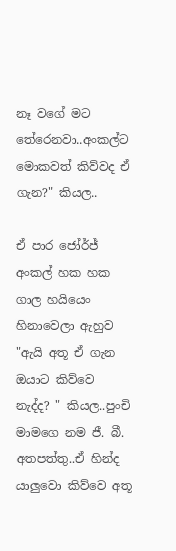නෑ වගේ මට තේරෙනවා..අංකල්ට මොකවත් කිව්වද ඒ ගැන?" කියල..

ඒ පාර ජෝර්ජ් අංකල් හක හක ගාල හයියෙං හිනාවෙලා ඇහුව "ඇයි අතූ ඒ ගැන ඔයාට කිව්වෙ නැද්ද? " කියල..පුංචි මාමගෙ නම ජී. බී. අතපත්තු..ඒ හින්ද යාලුවො කිව්වෙ අතූ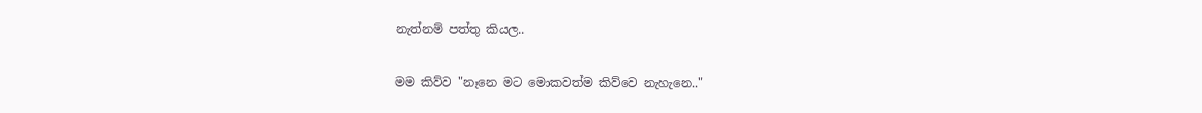නැත්නම් පත්තු කියල..

මම කිව්ව "නෑනෙ මට මොකවත්ම කිව්වෙ නැහැනෙ.."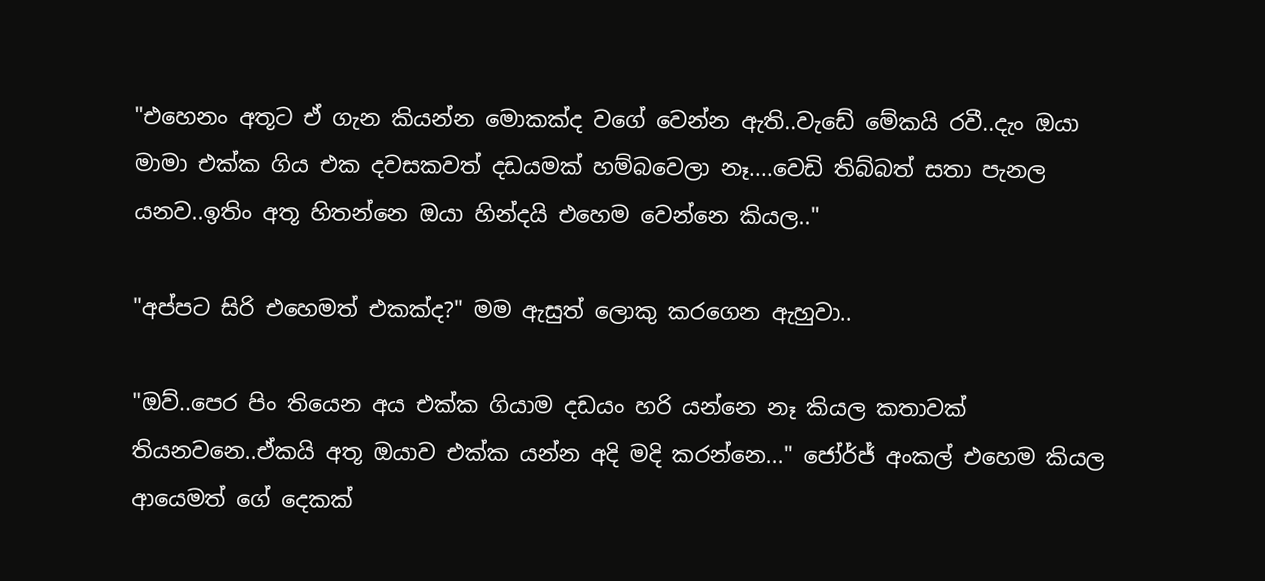"එහෙනං අතූට ඒ ගැන කියන්න මොකක්ද වගේ වෙන්න ඇති..වැඩේ මේකයි රවී..දැං ඔයා මාමා එක්ක ගිය එක දවසකවත් දඩයමක් හම්බවෙලා නෑ....වෙඩි තිබ්බත් සතා පැනල යනව..ඉතිං අතූ හිතන්නෙ ඔයා හින්දයි එහෙම වෙන්නෙ කියල.."

"අප්පට සිරි එහෙමත් එකක්ද?" මම ඇසුත් ලොකු කරගෙන ඇහුවා..

"ඔව්..පෙර පිං තියෙන අය එක්ක ගියාම දඩයං හරි යන්නෙ නෑ කියල කතාවක් තියනවනෙ..ඒකයි අතූ ඔයාව එක්ක යන්න අදි මදි කරන්නෙ..." ජෝර්ජ් අංකල් එහෙම කියල ආයෙමත් ගේ දෙකක්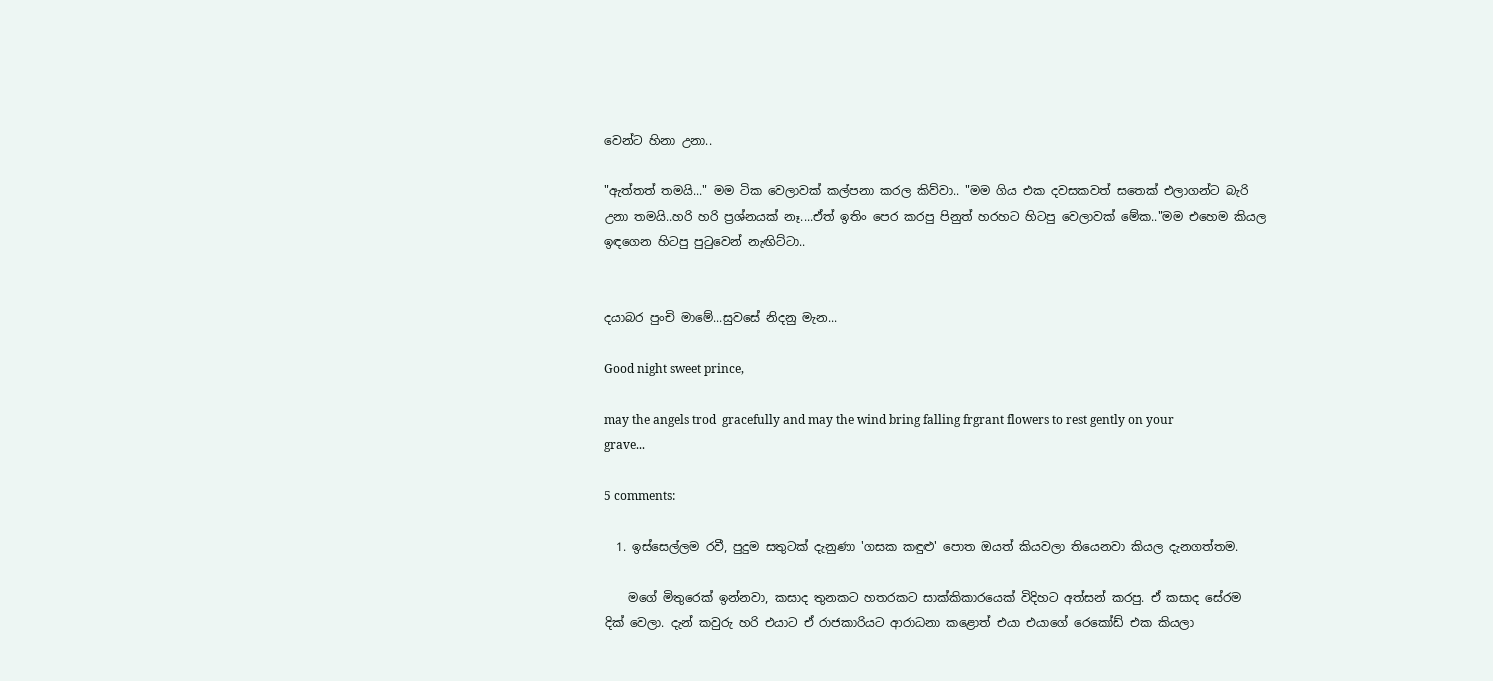වෙන්ට හිනා උනා..

"ඇත්තත් තමයි..." මම ටික වෙලාවක් කල්පනා කරල කිව්වා.. "මම ගිය එක දවසකවත් සතෙක් එලාගන්ට බැරි උනා තමයි..හරි හරි ප්‍රශ්නයක් නෑ....ඒත් ඉතිං පෙර කරපු පිනුත් හරහට හිටපු වෙලාවක් මේක.."මම එහෙම කියල ඉඳගෙන හිටපු පුටුවෙන් නැඟිට්ටා..


දයාබර පුංචි මාමේ...සුවසේ නිදනු මැන...

Good night sweet prince,

may the angels trod  gracefully and may the wind bring falling frgrant flowers to rest gently on your grave...

5 comments:

  1. ඉස්සෙල්ලම රවී, පුදුම සතුටක් දැනුණා 'ගසක කඳුළු' පොත ඔයත් කියවලා තියෙනවා කියල දැනගත්තම.

    මගේ මිතුරෙක් ඉන්නවා, කසාද තුනකට හතරකට සාක්කිකාරයෙක් විදිහට අත්සන් කරපු. ඒ කසාද සේරම දික් වෙලා. දැන් කවුරු හරි එයාට ඒ රාජකාරියට ආරාධනා කළොත් එයා එයාගේ රෙකෝඩ් එක කියලා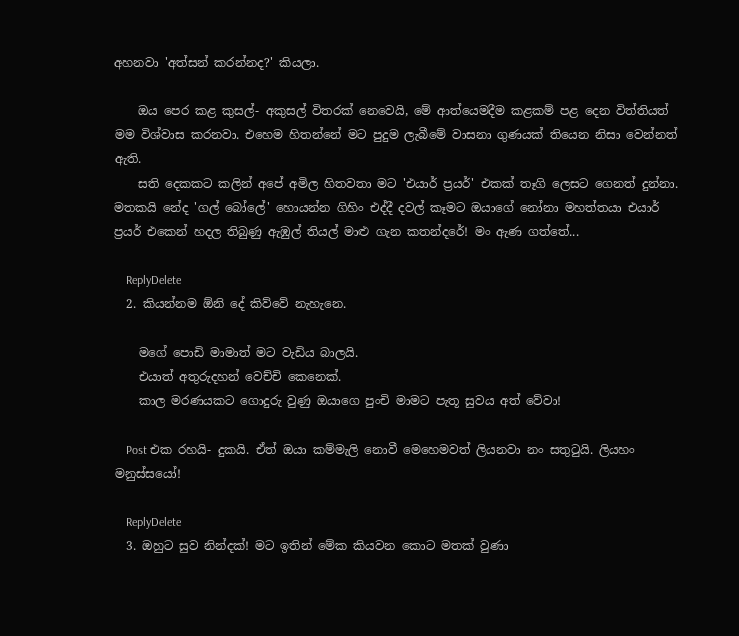අහනවා 'අත්සන් කරන්නද?' කියලා.

    ඔය පෙර කළ කුසල්- අකුසල් විතරක් නෙවෙයි, මේ ආත්යෙමදීම කළකම් පළ දෙන විත්තියත් මම විශ්වාස කරනවා. එහෙම හිතන්නේ මට පුදුම ලැබීමේ වාසනා ගුණයක් තියෙන නිසා වෙන්නත් ඇති.
    සති දෙකකට කලින් අපේ අමිල හිතවතා මට 'එයාර් ප්‍රයර්' එකක් තෑගි ලෙසට ගෙනත් දුන්නා. මතකයි නේද 'ගල් බෝලේ' හොයන්න ගිහිං එද්දී දවල් කෑමට ඔයාගේ නෝනා මහත්තයා එයාර් ප්‍රයර් එකෙන් හදල තිබුණු ඇඹුල් තියල් මාළු ගැන කතන්දරේ! මං ඇණ ගත්තේ...

    ReplyDelete
  2. කියන්නම ඕනි දේ කිව්වේ නැහැනෙ.

    මගේ පොඩි මාමාත් මට වැඩිය බාලයි.
    එයාත් අතුරුදහන් වෙච්චි කෙනෙක්.
    කාල මරණයකට ගොදුරු වුණු ඔයාගෙ පුංචි මාමට පැතූ සුවය අත් වේවා!

    Post එක රහයි- දුකයි. ඒත් ඔයා කම්මැලි නොවී මෙහෙමවත් ලියනවා නං සතුටුයි. ලියහං මනුස්සයෝ!

    ReplyDelete
  3. ඔහුට සුව නින්දක්! මට ඉතින් මේක කියවන කොට මතක් වුණා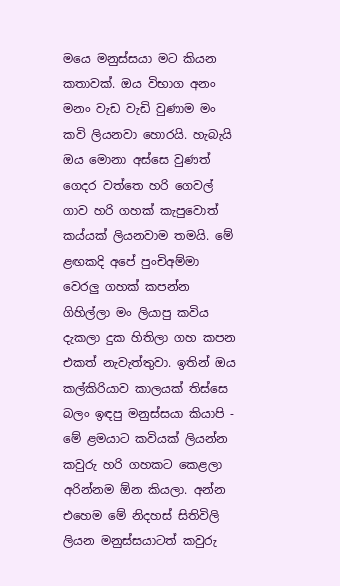මයෙ මනුස්සයා මට කියන කතාවක්. ඔය විභාග අනං මනං වැඩ වැඩි වුණාම මං කවි ලියනවා හොරයි. හැබැයි ඔය මොනා අස්සෙ වුණත් ගෙදර වත්තෙ හරි ගෙවල් ගාව හරි ගහක් කැපු‍වොත් කය්යක් ලියනවාම තමයි. මේ ළඟකදි අපේ පුංචිඅම්මා වෙරලු ගහක් කපන්න ගිහිල්ලා මං ලියාපු කවිය දැකලා දුක හිතිලා ගහ කපන එකත් නැවැත්තුවා. ඉතින් ඔය කල්කිරියාව කාලයක් තිස්සෙ බලං ඉඳපු මනුස්සයා කියාපි - මේ ළමයාට කවියක් ලියන්න කවුරු හරි ගහකට කෙළලා අරින්නම ඕන කියලා. අන්න එහෙම ‍මේ නිදහස් සිතිවිලි ලියන මනුස්සයාටත් කවුරු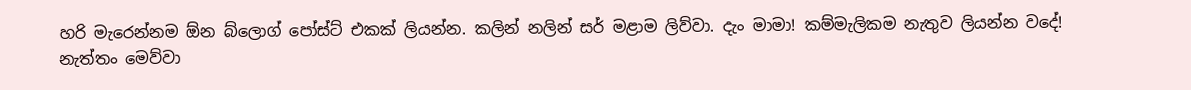හරි මැරෙන්නම ඕන බ්ලොග් පෝස්ට් එකක් ලියන්න. කලින් නලින් සර් මළාම ලිව්වා. දැං මාමා! කම්මැලිකම නැතුව ලියන්න වදේ! නැත්තං මෙව්වා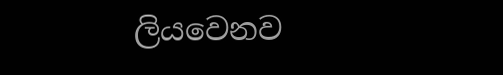ලියවෙනව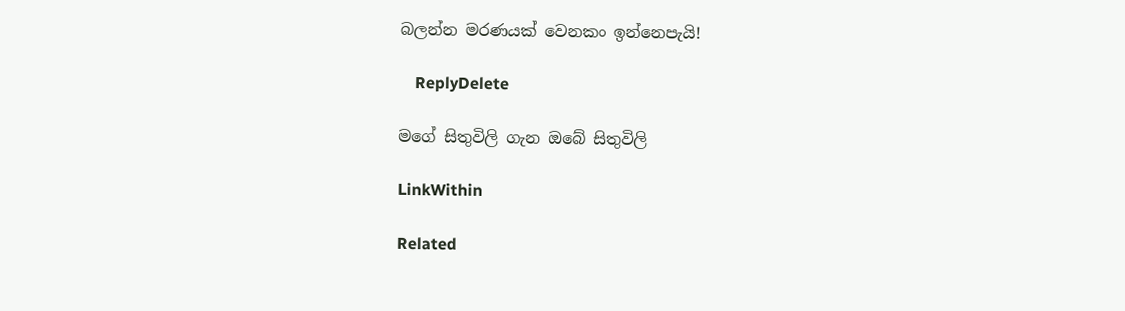බලන්න මරණයක් වෙනකං ඉන්නෙපැයි!

    ReplyDelete

මගේ සිතුවිලි ගැන ඔබේ සිතුවිලි

LinkWithin

Related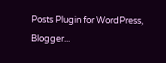Posts Plugin for WordPress, Blogger...